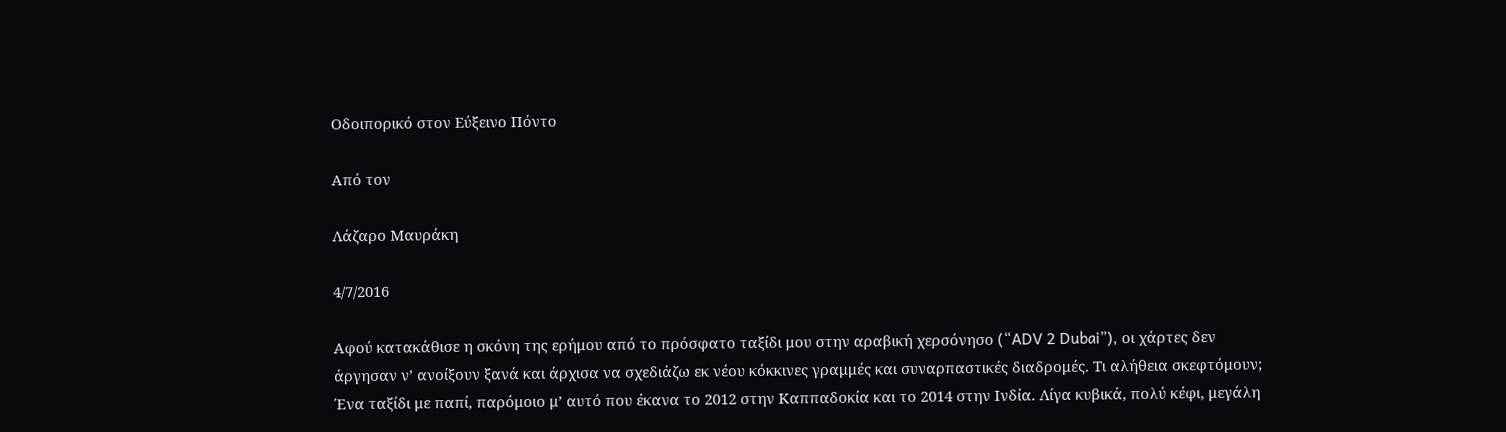Οδοιπορικό στον Εύξεινο Πόντο

Από τον

Λάζαρο Μαυράκη

4/7/2016

Αφού κατακάθισε η σκόνη της ερήμου από το πρόσφατο ταξίδι μου στην αραβική χερσόνησο (“ADV 2 Dubai”), οι χάρτες δεν άργησαν ν’ ανοίξουν ξανά και άρχισα να σχεδιάζω εκ νέου κόκκινες γραμμές και συναρπαστικές διαδρομές. Τι αλήθεια σκεφτόμουν; Ένα ταξίδι με παπί, παρόμοιο μ’ αυτό που έκανα το 2012 στην Καππαδοκία και το 2014 στην Ινδία. Λίγα κυβικά, πολύ κέφι, μεγάλη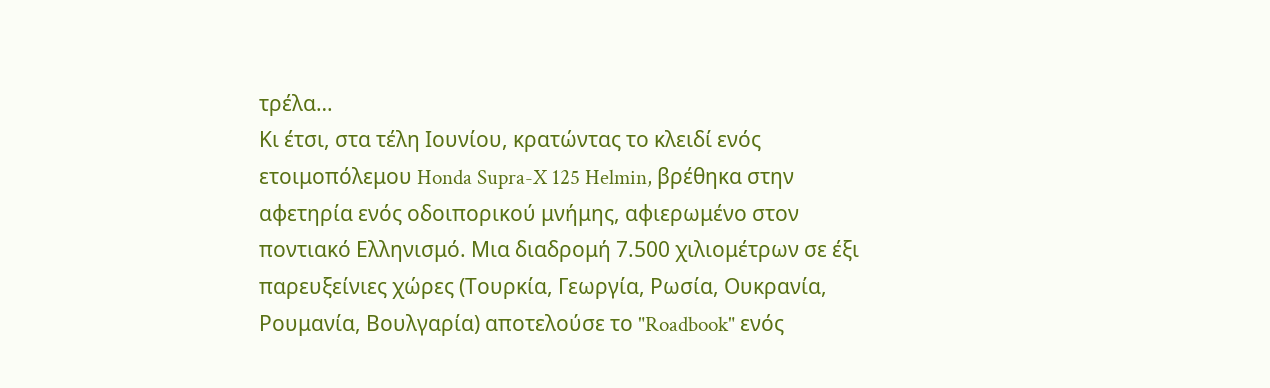τρέλα…
Κι έτσι, στα τέλη Ιουνίου, κρατώντας το κλειδί ενός ετοιμοπόλεμου Honda Supra-X 125 Helmin, βρέθηκα στην αφετηρία ενός οδοιπορικού μνήμης, αφιερωμένο στον ποντιακό Ελληνισμό. Μια διαδρομή 7.500 χιλιομέτρων σε έξι παρευξείνιες χώρες (Τουρκία, Γεωργία, Ρωσία, Ουκρανία, Ρουμανία, Βουλγαρία) αποτελούσε το "Roadbook" ενός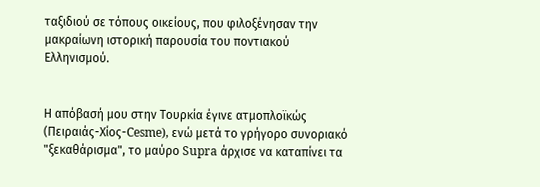ταξιδιού σε τόπους οικείους, που φιλοξένησαν την μακραίωνη ιστορική παρουσία του ποντιακού Ελληνισμού.


Η απόβασή μου στην Τουρκία έγινε ατμοπλοϊκώς (Πειραιάς-Χίος-Cesme), ενώ μετά το γρήγορο συνοριακό "ξεκαθάρισμα", το μαύρο Supra άρχισε να καταπίνει τα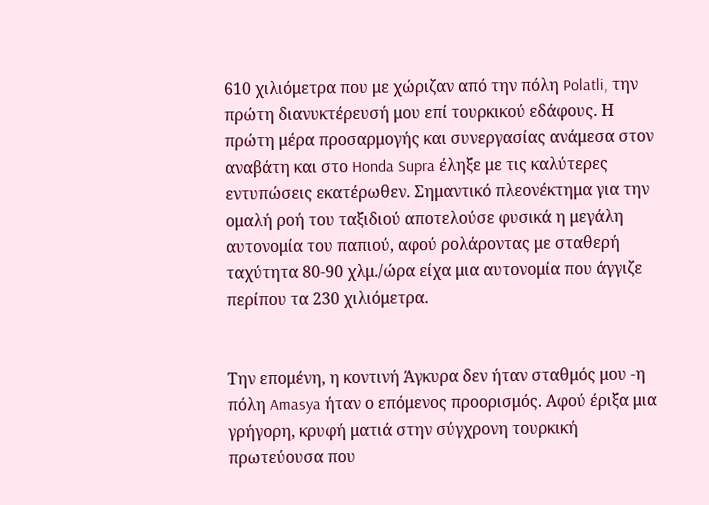610 χιλιόμετρα που με χώριζαν από την πόλη Polatli, την πρώτη διανυκτέρευσή μου επί τουρκικού εδάφους. Η πρώτη μέρα προσαρμογής και συνεργασίας ανάμεσα στον αναβάτη και στο Honda Supra έληξε με τις καλύτερες εντυπώσεις εκατέρωθεν. Σημαντικό πλεονέκτημα για την ομαλή ροή του ταξιδιού αποτελούσε φυσικά η μεγάλη αυτονομία του παπιού, αφού ρολάροντας με σταθερή ταχύτητα 80-90 χλμ./ώρα είχα μια αυτονομία που άγγιζε περίπου τα 230 χιλιόμετρα.


Την επομένη, η κοντινή Άγκυρα δεν ήταν σταθμός μου -η πόλη Amasya ήταν ο επόμενος προορισμός. Αφού έριξα μια γρήγορη, κρυφή ματιά στην σύγχρονη τουρκική πρωτεύουσα που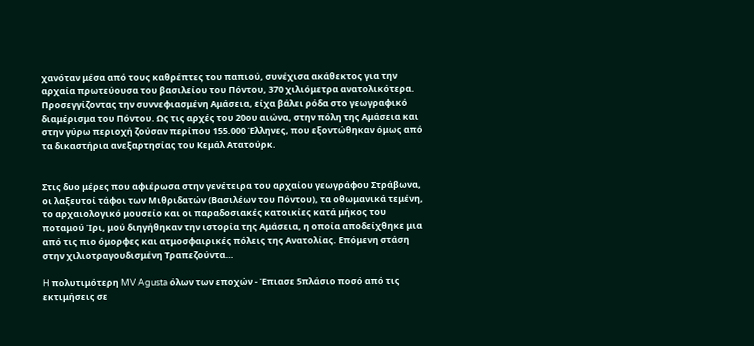χανόταν μέσα από τους καθρέπτες του παπιού, συνέχισα ακάθεκτος για την αρχαία πρωτεύουσα του βασιλείου του Πόντου, 370 χιλιόμετρα ανατολικότερα.
Προσεγγίζοντας την συννεφιασμένη Αμάσεια, είχα βάλει ρόδα στο γεωγραφικό διαμέρισμα του Πόντου. Ως τις αρχές του 20ου αιώνα, στην πόλη της Αμάσεια και στην γύρω περιοχή ζούσαν περίπου 155.000 Έλληνες, που εξοντώθηκαν όμως από τα δικαστήρια ανεξαρτησίας του Κεμάλ Ατατούρκ.


Στις δυο μέρες που αφιέρωσα στην γενέτειρα του αρχαίου γεωγράφου Στράβωνα, οι λαξευτοί τάφοι των Μιθριδατών (Βασιλέων του Πόντου), τα οθωμανικά τεμένη, το αρχαιολογικό μουσείο και οι παραδοσιακές κατοικίες κατά μήκος του ποταμού Ίρι, μού διηγήθηκαν την ιστορία της Αμάσεια, η οποία αποδείχθηκε μια από τις πιο όμορφες και ατμοσφαιρικές πόλεις της Ανατολίας. Επόμενη στάση στην χιλιοτραγουδισμένη Τραπεζούντα…

H πολυτιμότερη MV Agusta όλων των εποχών - Έπιασε 5πλάσιο ποσό από τις εκτιμήσεις σε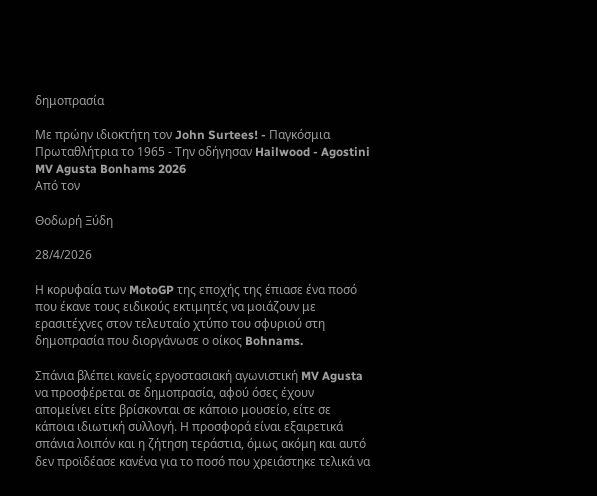δημοπρασία

Με πρώην ιδιοκτήτη τον John Surtees! - Παγκόσμια Πρωταθλήτρια το 1965 - Την οδήγησαν Hailwood - Agostini
MV Agusta Bonhams 2026
Από τον

Θοδωρή Ξύδη

28/4/2026

Η κορυφαία των MotoGP της εποχής της έπιασε ένα ποσό που έκανε τους ειδικούς εκτιμητές να μοιάζουν με ερασιτέχνες στον τελευταίο χτύπο του σφυριού στη δημοπρασία που διοργάνωσε ο οίκος Bohnams.

Σπάνια βλέπει κανείς εργοστασιακή αγωνιστική MV Agusta να προσφέρεται σε δημοπρασία, αφού όσες έχουν απομείνει είτε βρίσκονται σε κάποιο μουσείο, είτε σε κάποια ιδιωτική συλλογή. Η προσφορά είναι εξαιρετικά σπάνια λοιπόν και η ζήτηση τεράστια, όμως ακόμη και αυτό δεν προϊδέασε κανένα για το ποσό που χρειάστηκε τελικά να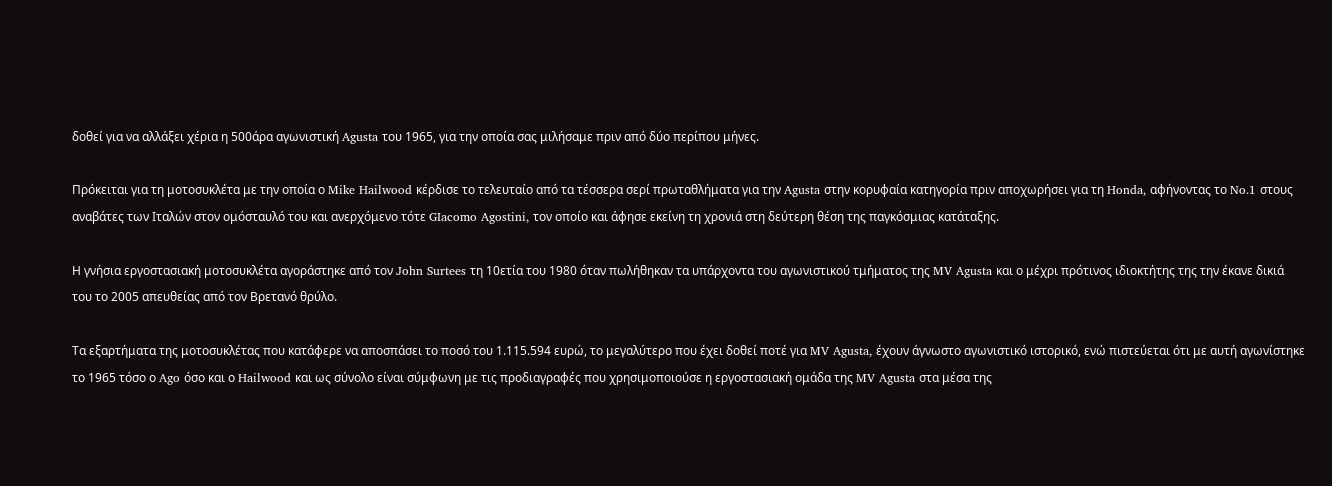δοθεί για να αλλάξει χέρια η 500άρα αγωνιστική Agusta του 1965, για την οποία σας μιλήσαμε πριν από δύο περίπου μήνες.

Πρόκειται για τη μοτοσυκλέτα με την οποία ο Mike Hailwood κέρδισε το τελευταίο από τα τέσσερα σερί πρωταθλήματα για την Agusta στην κορυφαία κατηγορία πριν αποχωρήσει για τη Honda, αφήνοντας το No.1 στους αναβάτες των Ιταλών στον ομόσταυλό του και ανερχόμενο τότε GIacomo Agostini, τον οποίο και άφησε εκείνη τη χρονιά στη δεύτερη θέση της παγκόσμιας κατάταξης.

Η γνήσια εργοστασιακή μοτοσυκλέτα αγοράστηκε από τον John Surtees τη 10ετία του 1980 όταν πωλήθηκαν τα υπάρχοντα του αγωνιστικού τμήματος της MV Agusta και ο μέχρι πρότινος ιδιοκτήτης της την έκανε δικιά του το 2005 απευθείας από τον Βρετανό θρύλο.

Τα εξαρτήματα της μοτοσυκλέτας που κατάφερε να αποσπάσει το ποσό του 1.115.594 ευρώ, το μεγαλύτερο που έχει δοθεί ποτέ για MV Agusta, έχουν άγνωστο αγωνιστικό ιστορικό, ενώ πιστεύεται ότι με αυτή αγωνίστηκε το 1965 τόσο ο Ago όσο και ο Hailwood και ως σύνολο είναι σύμφωνη με τις προδιαγραφές που χρησιμοποιούσε η εργοστασιακή ομάδα της MV Agusta στα μέσα της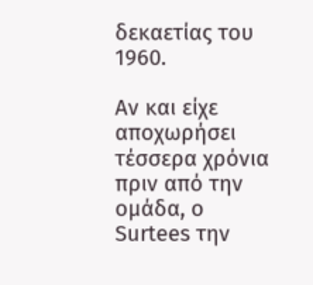δεκαετίας του 1960.

Αν και είχε αποχωρήσει τέσσερα χρόνια πριν από την ομάδα, ο Surtees την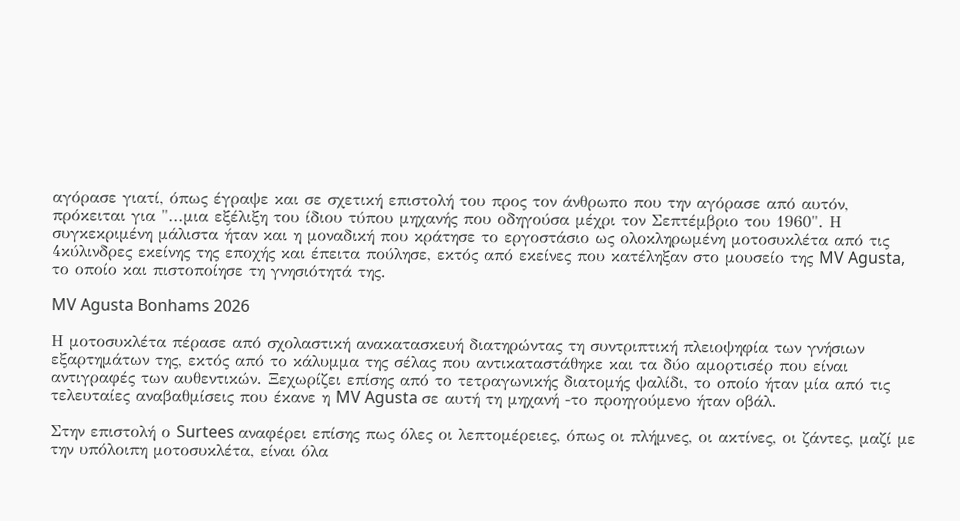αγόρασε γιατί, όπως έγραψε και σε σχετική επιστολή του προς τον άνθρωπο που την αγόρασε από αυτόν, πρόκειται για "...μια εξέλιξη του ίδιου τύπου μηχανής που οδηγούσα μέχρι τον Σεπτέμβριο του 1960". Η συγκεκριμένη μάλιστα ήταν και η μοναδική που κράτησε το εργοστάσιο ως ολοκληρωμένη μοτοσυκλέτα από τις 4κύλινδρες εκείνης της εποχής και έπειτα πούλησε, εκτός από εκείνες που κατέληξαν στο μουσείο της MV Agusta, το οποίο και πιστοποίησε τη γνησιότητά της.

MV Agusta Bonhams 2026

Η μοτοσυκλέτα πέρασε από σχολαστική ανακατασκευή διατηρώντας τη συντριπτική πλειοψηφία των γνήσιων εξαρτημάτων της, εκτός από το κάλυμμα της σέλας που αντικαταστάθηκε και τα δύο αμορτισέρ που είναι αντιγραφές των αυθεντικών. Ξεχωρίζει επίσης από το τετραγωνικής διατομής ψαλίδι, το οποίο ήταν μία από τις τελευταίες αναβαθμίσεις που έκανε η MV Agusta σε αυτή τη μηχανή -το προηγούμενο ήταν οβάλ.

Στην επιστολή ο Surtees αναφέρει επίσης πως όλες οι λεπτομέρειες, όπως οι πλήμνες, οι ακτίνες, οι ζάντες, μαζί με την υπόλοιπη μοτοσυκλέτα, είναι όλα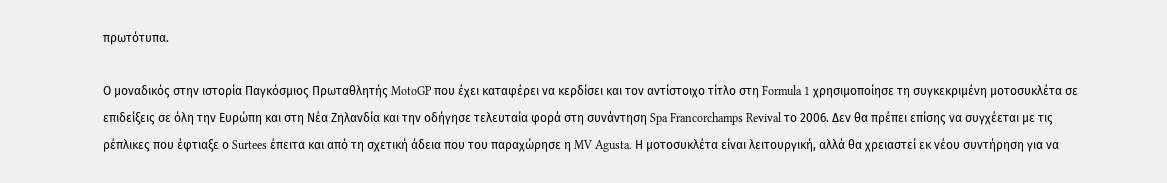πρωτότυπα.

Ο μοναδικός στην ιστορία Παγκόσμιος Πρωταθλητής MotoGP που έχει καταφέρει να κερδίσει και τον αντίστοιχο τίτλο στη Formula 1 χρησιμοποίησε τη συγκεκριμένη μοτοσυκλέτα σε επιδείξεις σε όλη την Ευρώπη και στη Νέα Ζηλανδία και την οδήγησε τελευταία φορά στη συνάντηση Spa Francorchamps Revival το 2006. Δεν θα πρέπει επίσης να συγχέεται με τις ρέπλικες που έφτιαξε ο Surtees έπειτα και από τη σχετική άδεια που του παραχώρησε η MV Agusta. Η μοτοσυκλέτα είναι λειτουργική, αλλά θα χρειαστεί εκ νέου συντήρηση για να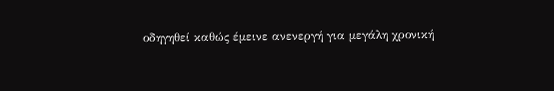οδηγηθεί καθώς έμεινε ανενεργή για μεγάλη χρονική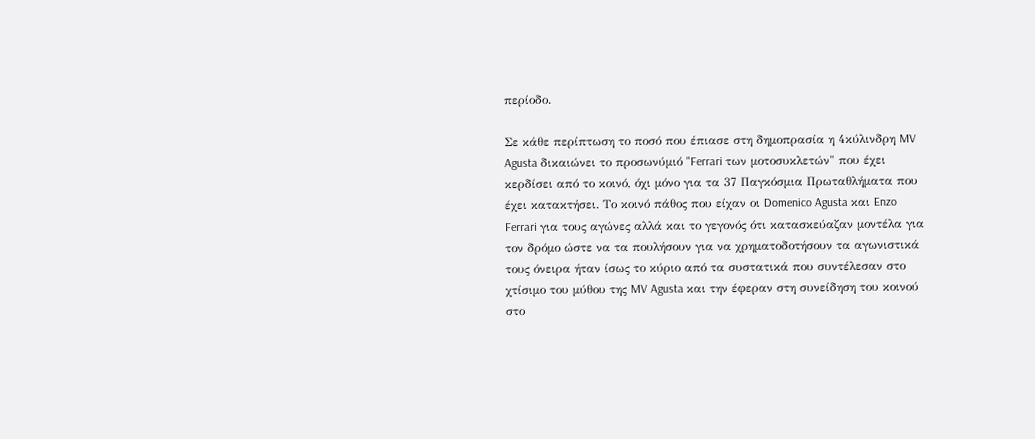περίοδο.

Σε κάθε περίπτωση το ποσό που έπιασε στη δημοπρασία η 4κύλινδρη MV Agusta δικαιώνει το προσωνύμιό "Ferrari των μοτοσυκλετών" που έχει κερδίσει από το κοινό, όχι μόνο για τα 37 Παγκόσμια Πρωταθλήματα που έχει κατακτήσει. Το κοινό πάθος που είχαν οι Domenico Agusta και Enzo Ferrari για τους αγώνες αλλά και το γεγονός ότι κατασκεύαζαν μοντέλα για τον δρόμο ώστε να τα πουλήσουν για να χρηματοδοτήσουν τα αγωνιστικά τους όνειρα ήταν ίσως το κύριο από τα συστατικά που συντέλεσαν στο χτίσιμο του μύθου της MV Agusta και την έφεραν στη συνείδηση του κοινού στο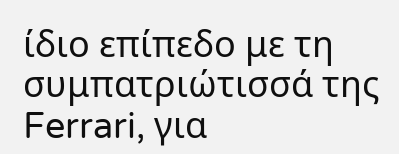ίδιο επίπεδο με τη συμπατριώτισσά της Ferrari, για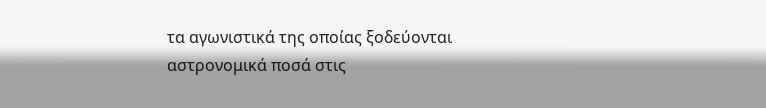τα αγωνιστικά της οποίας ξοδεύονται αστρονομικά ποσά στις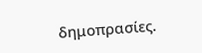δημοπρασίες.